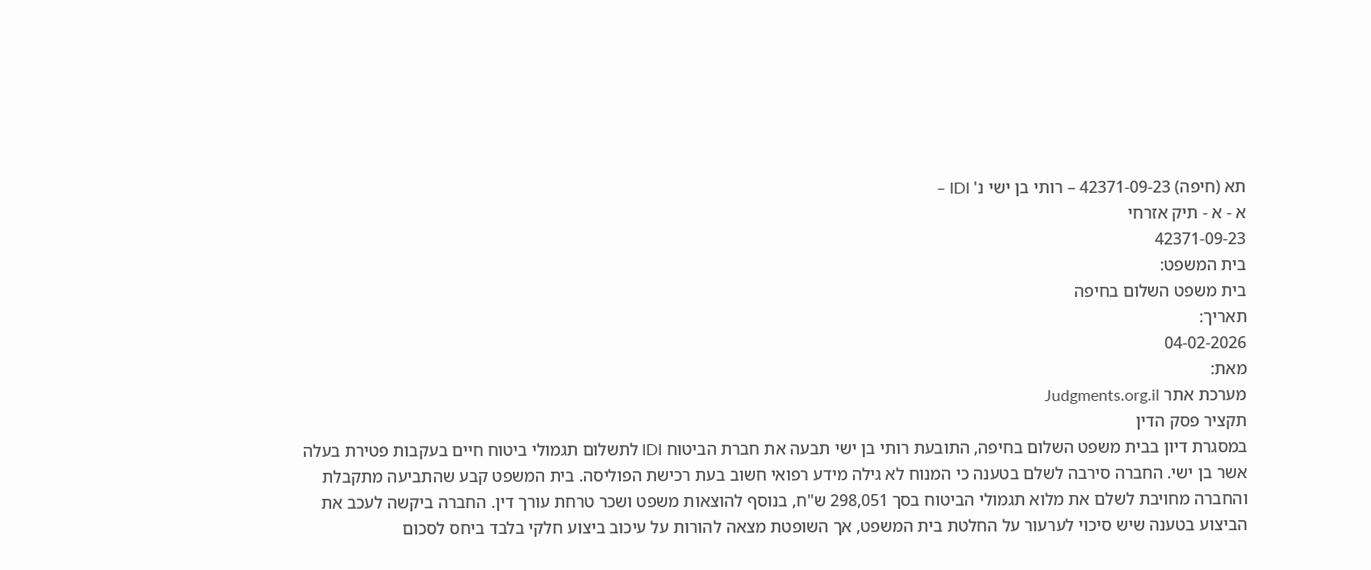תא (חיפה) 42371-09-23 – רותי בן ישי נ' IDI –
א - א - תיק אזרחי
42371-09-23
בית המשפט:
בית משפט השלום בחיפה
תאריך:
04-02-2026
מאת:
מערכת אתר Judgments.org.il
תקציר פסק הדין
במסגרת דיון בבית משפט השלום בחיפה, התובעת רותי בן ישי תבעה את חברת הביטוח IDI לתשלום תגמולי ביטוח חיים בעקבות פטירת בעלה אשר בן ישי. החברה סירבה לשלם בטענה כי המנוח לא גילה מידע רפואי חשוב בעת רכישת הפוליסה. בית המשפט קבע שהתביעה מתקבלת והחברה מחויבת לשלם את מלוא תגמולי הביטוח בסך 298,051 ש"ח, בנוסף להוצאות משפט ושכר טרחת עורך דין. החברה ביקשה לעכב את הביצוע בטענה שיש סיכוי לערעור על החלטת בית המשפט, אך השופטת מצאה להורות על עיכוב ביצוע חלקי בלבד ביחס לסכום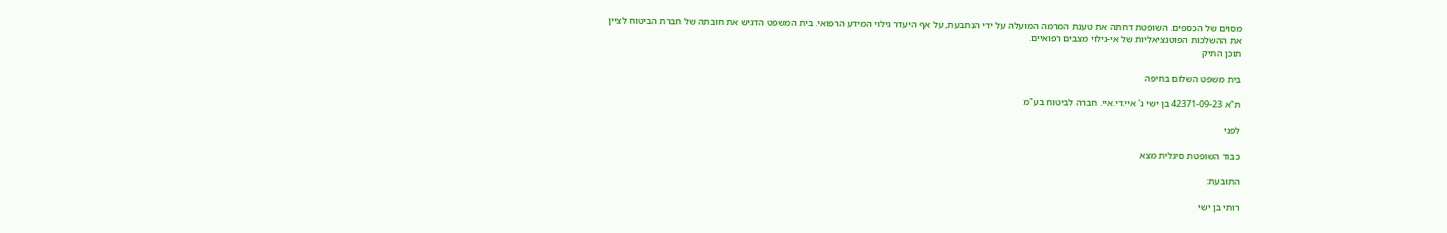מסוים של הכספים. השופטת דחתה את טענת המרמה המועלה על ידי הנתבעת, על אף היעדר גילוי המידע הרפואי. בית המשפט הדגיש את חובתה של חברת הביטוח לציין את ההשלכות הפוטנציאליות של אי-גילוי מצבים רפואיים.
תוכן התיק

בית משפט השלום בחיפה

ת"א 42371-09-23 בן ישי נ' איי.די.איי. חברה לביטוח בע"מ

לפני

כבוד השופטת סיגלית מצא

התובעת:

רותי בן ישי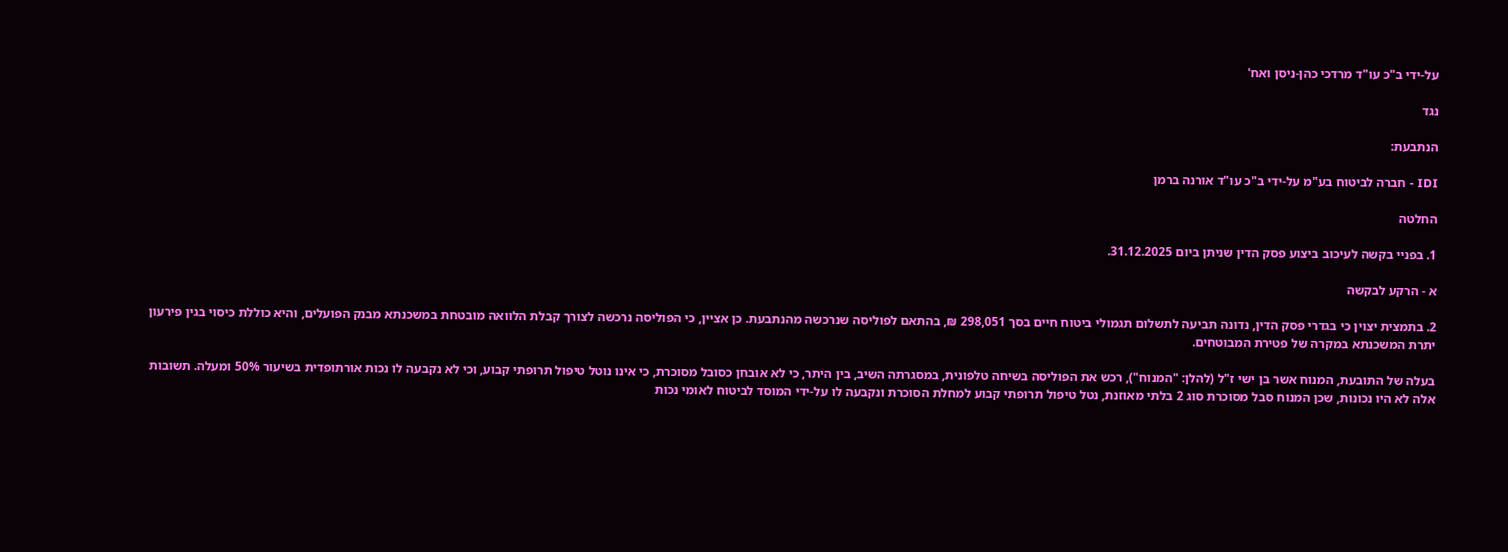על-ידי ב"כ עו"ד מרדכי כהן-ניסן ואח'

נגד

הנתבעת:

IDI - חברה לביטוח בע"מ על-ידי ב"כ עו"ד אורנה ברמן

החלטה

1. בפניי בקשה לעיכוב ביצוע פסק הדין שניתן ביום 31.12.2025.

א - הרקע לבקשה

2. בתמצית יצוין כי בגדרי פסק הדין, נדונה תביעה לתשלום תגמולי ביטוח חיים בסך 298,051 ₪, בהתאם לפוליסה שנרכשה מהנתבעת. כן אציין, כי הפוליסה נרכשה לצורך קבלת הלוואה מובטחת במשכנתא מבנק הפועלים, והיא כוללת כיסוי בגין פירעון יתרת המשכנתא במקרה של פטירת המבוטחים.

בעלה של התובעת, המנוח אשר בן ישי ז"ל (להלן: "המנוח"), רכש את הפוליסה בשיחה טלפונית, במסגרתה השיב, בין היתר, כי לא אובחן כסובל מסוכרת, כי אינו נוטל טיפול תרופתי קבוע, וכי לא נקבעה לו נכות אורתופדית בשיעור 50% ומעלה. תשובות אלה לא היו נכונות, שכן המנוח סבל מסוכרת סוג 2 בלתי מאוזנת, נטל טיפול תרופתי קבוע למחלת הסוכרת ונקבעה לו על-ידי המוסד לביטוח לאומי נכות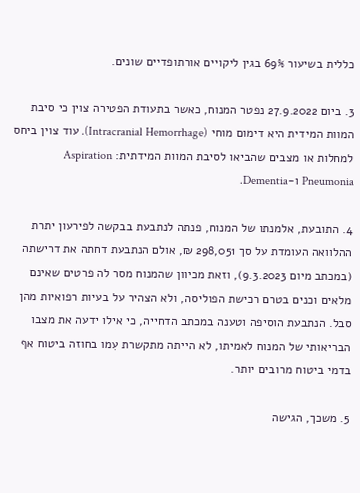כללית בשיעור 69% בגין ליקויים אורתופדיים שונים.

3. ביום 27.9.2022 נפטר המנוח, כאשר בתעודת הפטירה צוין כי סיבת המוות המידית היא דימום מוחי (Intracranial Hemorrhage). עוד צוין ביחס למחלות או מצבים שהביאו לסיבת המוות המידתית: Aspiration Pneumonia ו-Dementia.

4. התובעת, אלמנתו של המנוח, פנתה לנתבעת בבקשה לפירעון יתרת ההלוואה העומדת על סך 298,051 ₪, אולם הנתבעת דחתה את דרישתה (במכתב מיום 9.3.2023), וזאת מכיוון שהמנוח מסר לה פרטים שאינם מלאים וכנים בטרם רכישת הפוליסה, ולא הצהיר על בעיות רפואיות מהן סבל. הנתבעת הוסיפה וטענה במכתב הדחייה, כי אילו ידעה את מצבו הבריאותי של המנוח לאמיתו, לא הייתה מתקשרת עִמו בחוזה ביטוח אף בדמי ביטוח מרובים יותר.

5. משכך, הגישה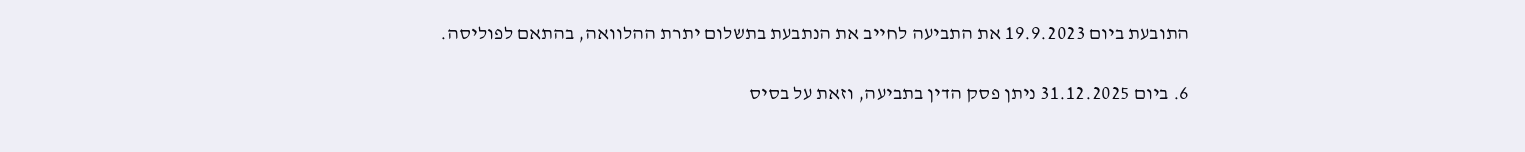התובעת ביום 19.9.2023 את התביעה לחייב את הנתבעת בתשלום יתרת ההלוואה, בהתאם לפוליסה.

6. ביום 31.12.2025 ניתן פסק הדין בתביעה, וזאת על בסיס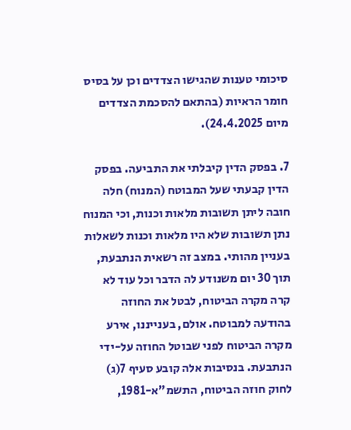סיכומי טענות שהגישו הצדדים וכן על בסיס חומר הראיות (בהתאם להסכמת הצדדים מיום 24.4.2025).

7. בפסק הדין קיבלתי את התביעה. בפסק הדין קבעתי שעל המבוטח (המנוח) חלה חובה ליתן תשובות מלאות וכנות, וכי המנוח נתן תשובות שלא היו מלאות וכנות לשאלות בעניין מהותי. במצב זה רשאית הנתבעת, תוך 30 יום משנודע לה הדבר וכל עוד לא קרה מקרה הביטוח, לבטל את החוזה בהודעה למבוטח. אולם, בענייננו, אירע מקרה הביטוח לפני שבוטל החוזה על-ידי הנתבעת. בנסיבות אלה קובע סעיף 7(ג) לחוק חוזה הביטוח, התשמ"א-1981,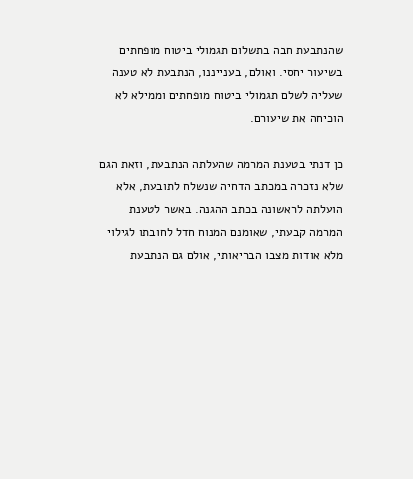שהנתבעת חבה בתשלום תגמולי ביטוח מופחתים בשיעור יחסי. ואולם, בענייננו, הנתבעת לא טענה שעליה לשלם תגמולי ביטוח מופחתים וממילא לא הוכיחה את שיעורם.

כן דנתי בטענת המרמה שהעלתה הנתבעת, וזאת הגם שלא נזכרה במכתב הדחיה שנשלח לתובעת, אלא הועלתה לראשונה בכתב ההגנה. באשר לטענת המרמה קבעתי, שאומנם המנוח חדל לחובתו לגילוי מלא אודות מצבו הבריאותי, אולם גם הנתבעת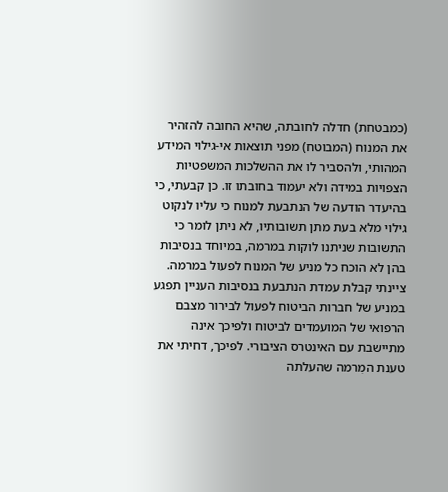(כמבטחת) חדלה לחובתה, שהיא החובה להזהיר את המנוח (המבוטח) מפני תוצאות אי-גילוי המידע המהותי, ולהסביר לו את ההשלכות המשפטיות הצפויות במידה ולא יעמוד בחובתו זו. כן קבעתי, כי בהיעדר הודעה של הנתבעת למנוח כי עליו לנקוט גילוי מלא בעת מתן תשובותיו, לא ניתן לומר כי התשובות שניתנו לוקות במרמה, במיוחד בנסיבות בהן לא הוכח כל מניע של המנוח לפעול במרמה. ציינתי קבלת עמדת הנתבעת בנסיבות העניין תפגע במניע של חברות הביטוח לפעול לבירור מצבם הרפואי של המועמדים לביטוח ולפיכך אינה מתיישבת עם האינטרס הציבורי. לפיכך, דחיתי את טענת המִרמה שהעלתה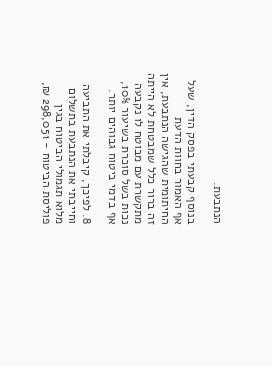הנתבעת.

בנוסף קבעתי בפסק הדין, שעל אף האמור בחוות הדעת החיתומית שהגישה הנתבעת, אין זה ברור כלל שמבטחת לא הייתה מתקשרת עם מבוטח לו נקבעה נכות בשל סוכרת בשיעור 10%, אף בדמי ביטוח גבוהים יותר.

8. לפיכך, קיבלתי את התביעה וחייבתי את הנתבעת בתשלום מלוא תגמולי הביטוח בגין פוליסת הביטוח - 298,051 ₪,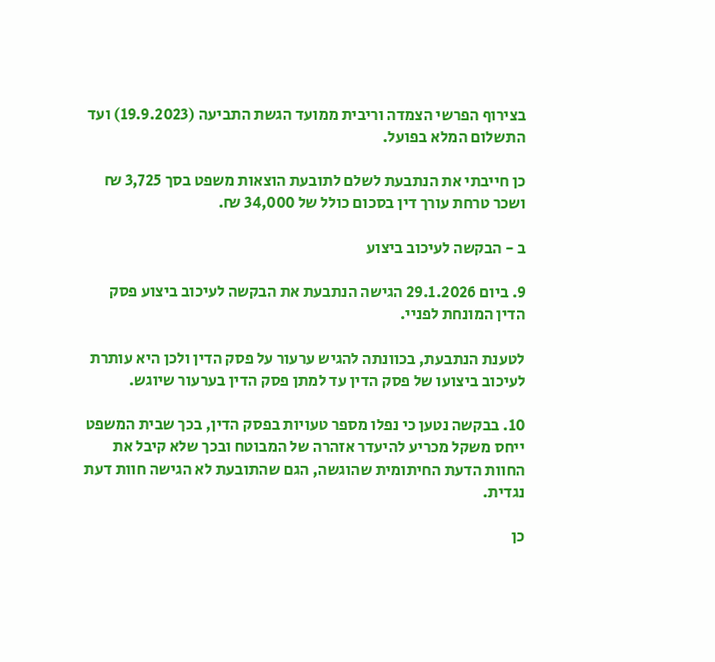בצירוף הפרשי הצמדה וריבית ממועד הגשת התביעה (19.9.2023) ועד התשלום המלא בפועל.

כן חייבתי את הנתבעת לשלם לתובעת הוצאות משפט בסך 3,725 ₪ ושכר טרחת עורך דין בסכום כולל של 34,000 ₪.

ב - הבקשה לעיכוב ביצוע

9. ביום 29.1.2026 הגישה הנתבעת את הבקשה לעיכוב ביצוע פסק הדין המונחת לפניי.

לטענת הנתבעת, בכוונתה להגיש ערעור על פסק הדין ולכן היא עותרת לעיכוב ביצועו של פסק הדין עד למתן פסק הדין בערעור שיוגש.

10. בבקשה נטען כי נפלו מספר טעויות בפסק הדין, בכך שבית המשפט ייחס משקל מכריע להיעדר אזהרה של המבוטח ובכך שלא קיבל את החוות הדעת החיתומית שהוגשה, הגם שהתובעת לא הגישה חוות דעת נגדית.

כן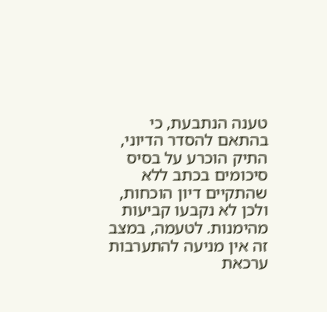טענה הנתבעת, כי בהתאם להסדר הדיוני, התיק הוכרע על בסיס סיכומים בכתב ללא שהתקיים דיון הוכחות, ולכן לא נקבעו קביעות מהימנות. לטעמה, במצב זה אין מניעה להתערבות ערכאת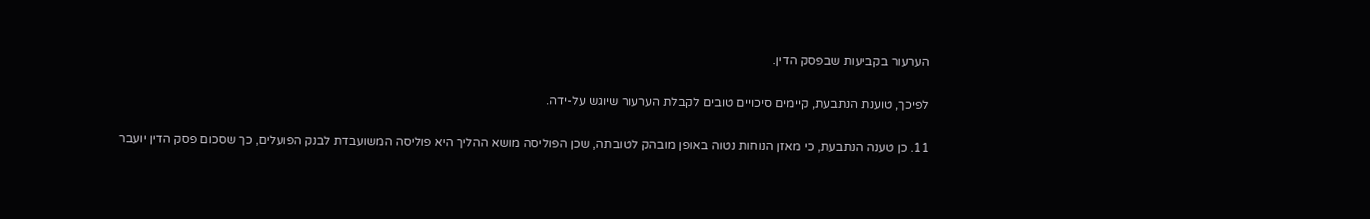הערעור בקביעות שבפסק הדין.

לפיכך, טוענת הנתבעת, קיימים סיכויים טובים לקבלת הערעור שיוגש על-ידה.

11. כן טענה הנתבעת, כי מאזן הנוחות נטוה באופן מובהק לטובתה, שכן הפוליסה מושא ההליך היא פוליסה המשועבדת לבנק הפועלים, כך שסכום פסק הדין יועבר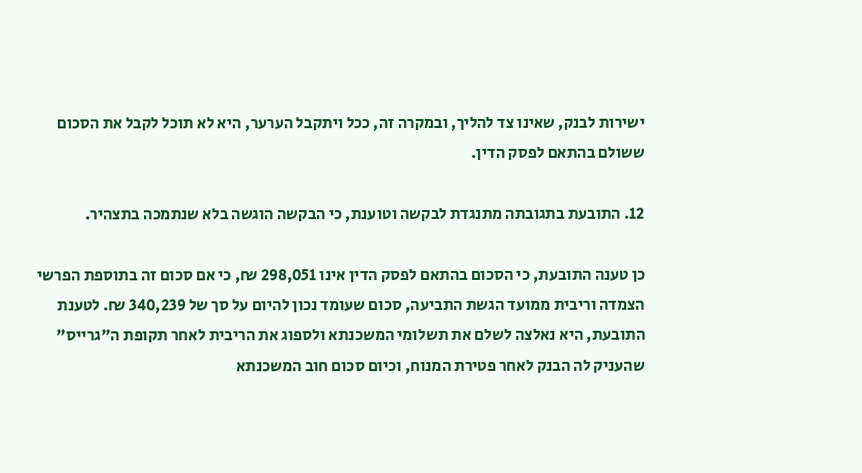ישירות לבנק, שאינו צד להליך, ובמקרה זה, ככל ויתקבל הערער, היא לא תוכל לקבל את הסכום ששולם בהתאם לפסק הדין.

12. התובעת בתגובתה מתנגדת לבקשה וטוענת, כי הבקשה הוגשה בלא שנתמכה בתצהיר.

כן טענה התובעת, כי הסכום בהתאם לפסק הדין אינו 298,051 ₪, כי אם סכום זה בתוספת הפרשי הצמדה וריבית ממועד הגשת התביעה, סכום שעומד נכון להיום על סך של 340,239 ₪. לטענת התובעת, היא נאלצה לשלם את תשלומי המשכנתא ולספוג את הריבית לאחר תקופת ה"גרייס" שהעניק לה הבנק לאחר פטירת המנוח, וכיום סכום חוב המשכנתא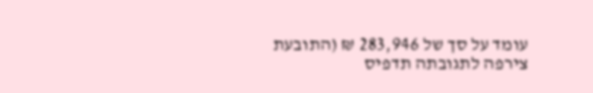עומד על סך של 283,946 ₪ (התובעת צירפה לתגובתה תדפיס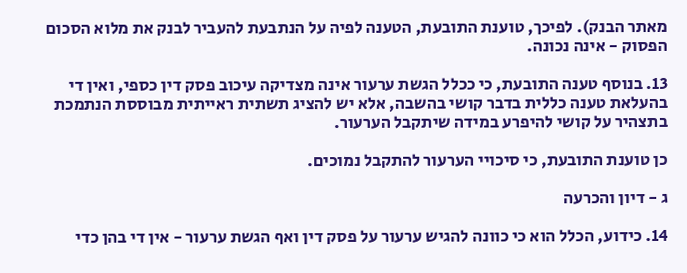מאתר הבנק). לפיכך, טוענת התובעת, הטענה לפיה על הנתבעת להעביר לבנק את מלוא הסכום הפסוק - אינה נכונה.

13. בנוסף טענה התובעת, כי ככלל הגשת ערעור אינה מצדיקה עיכוב פסק דין כספי, ואין די בהעלאת טענה כללית בדבר קושי בהשבה, אלא יש להציג תשתית ראייתית מבוססת הנתמכת בתצהיר על קושי להיפרע במידה שיתקבל הערעור.

כן טוענת התובעת, כי סיכויי הערעור להתקבל נמוכים.

ג - דיון והכרעה

14. כידוע, הכלל הוא כי כוונה להגיש ערעור על פסק דין ואף הגשת ערעור - אין די בהן כדי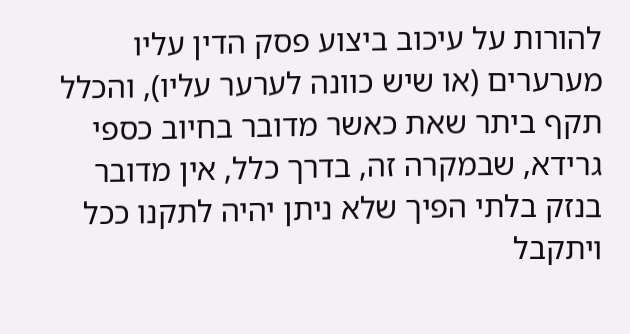להורות על עיכוב ביצוע פסק הדין עליו מערערים (או שיש כוונה לערער עליו), והכלל תקף ביתר שאת כאשר מדובר בחיוב כספי גרידא, שבמקרה זה, בדרך כלל, אין מדובר בנזק בלתי הפיך שלא ניתן יהיה לתקנו ככל ויתקבל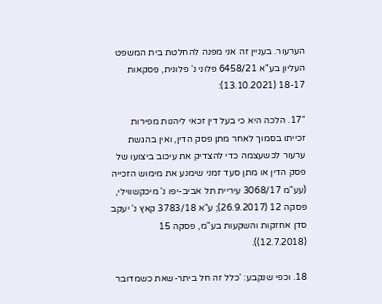הערעור. בעניין זה אני מפנה להחלטת בית המשפט העליון בע"א 6458/21 פלוני נ' פלונית, פִסקאות 18-17 (13.10.2021):

"17. הלכה היא כי בעל דין זכאי ליהנות מפירות זכייתו בסמוך לאחר מתן פסק הדין, ואין בהגשת ערעור לכשעצמה כדי להצדיק את עיכוב ביצועו של פסק הדין או מתן סעד זמני שימנע את מימוש הזכייה (עע"מ 3068/17 עיריית תל אביב-יפו נ' מיכקשווילי, פסקה 12 (26.9.2017); ע"א 3783/18 קאץ נ' יעקב סדן אחזקות והשקעות בע"מ, פסקה 15 (12.7.2018)).

18. וכפי שנקבע: 'כלל זה חל ביתר-שאת כשמדובר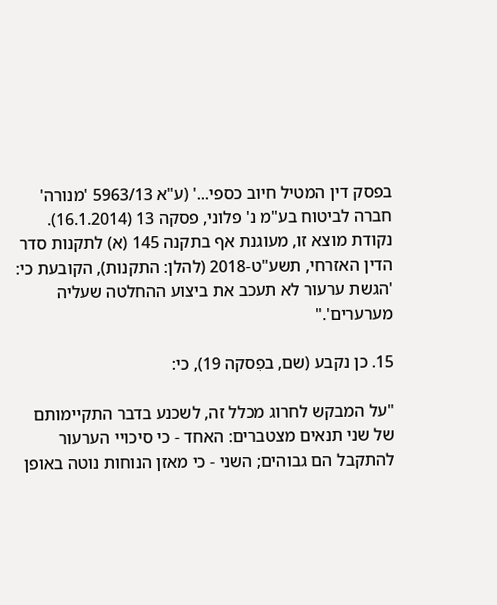בפסק דין המטיל חיוב כספי...' (ע"א 5963/13 'מנורה' חברה לביטוח בע"מ נ' פלוני, פסקה 13 (16.1.2014). נקודת מוצא זו, מעוגנת אף בתקנה 145 (א) לתקנות סדר הדין האזרחי, תשע"ט-2018 (להלן: התקנות), הקובעת כי: 'הגשת ערעור לא תעכב את ביצוע ההחלטה שעליה מערערים'."

15. כן נקבע (שם, בפִסקה 19), כי:

"על המבקש לחרוג מכלל זה, לשכנע בדבר התקיימותם של שני תנאים מצטברים: האחד - כי סיכויי הערעור להתקבל הם גבוהים; השני - כי מאזן הנוחות נוטה באופן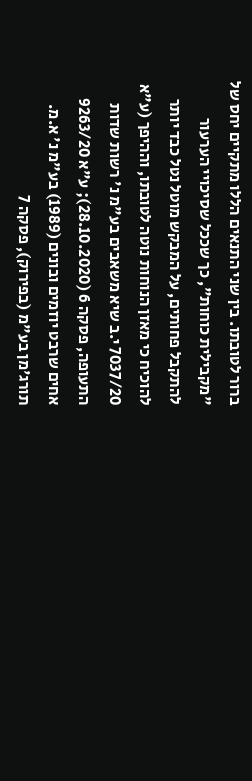ברור לטובתו. בין שני התנאים הללו מתקיים יחס של "מקבילית כוחות", כך שככל שסיכויי הערעור להתקבל פחותים, על המבקש מוטל נטל כבד יותר להוכיח כי מאזן הנוחות נוטה לטובתו, וההיפך (ע"א 7037/20 י.ב שיא משאבים בע"מ נ' רשות שדות התעופה, פסקה 6 (28.10.2020); ע"א 9263/20 אחים שרבט יוזמים ובונים (1989) בע"מ נ' א.מ. תורג'מן בע"מ (בפירוק), פסקה 7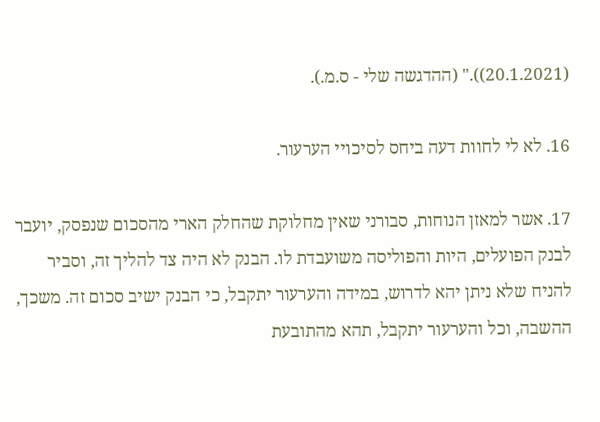(20.1.2021))." (ההדגשה שלי - ס.מ.).

16. לא לי לחוות דעה ביחס לסיכויי הערעור.

17. אשר למאזן הנוחות, סבורני שאין מחלוקת שהחלק הארי מהסכום שנפסק, יועבר לבנק הפועלים, היות והפוליסה משועבדת לו. הבנק לא היה צד להליך זה, וסביר להניח שלא ניתן יהא לדרוש, במידה והערעור יתקבל, כי הבנק ישיב סכום זה. משכך, ההשבה, וכל והערעור יתקבל, תהא מהתובעת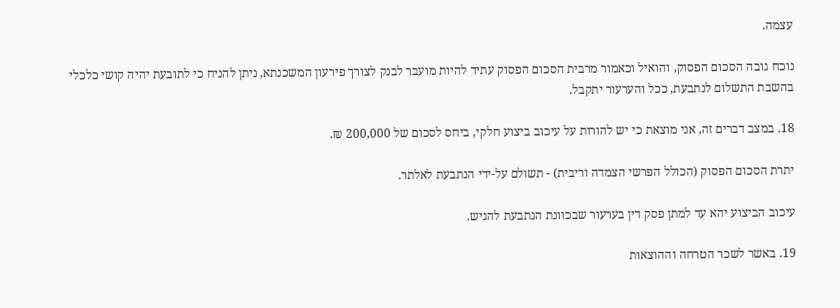עצמה.

נוכח גובה הסכום הפסוק, והואיל וכאמור מרבית הסכום הפסוק עתיד להיות מועבר לבנק לצורך פירעון המשכנתא, ניתן להניח כי לתובעת יהיה קושי כלכלי בהשבת התשלום לנתבעת, ככל והערעור יתקבל.

18. במצב דברים זה, אני מוצאת כי יש להורות על עיכוב ביצוע חלקי, ביחס לסכום של 200,000 ₪.

יתרת הסכום הפסוק (הכולל הפרשי הצמדה וריבית) - תשולם על-ידי הנתבעת לאלתר.

עיכוב הביצוע יהא עד למתן פסק דין בערעור שבכוונת הנתבעת להגיש.

19. באשר לשכר הטרחה וההוצאות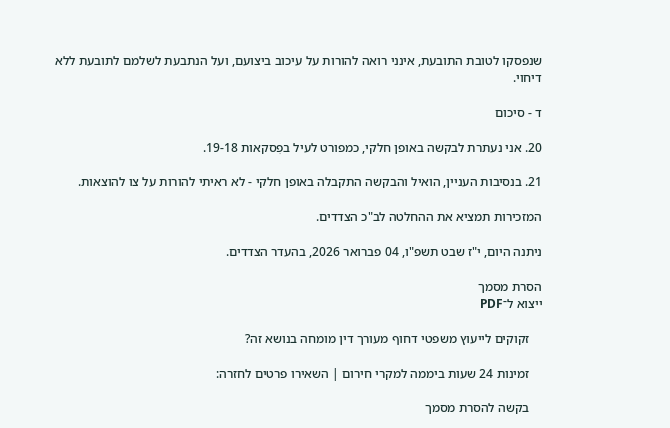שנפסקו לטובת התובעת, אינני רואה להורות על עיכוב ביצועם, ועל הנתבעת לשלמם לתובעת ללא דיחוי.

ד - סיכום

20. אני נעתרת לבקשה באופן חלקי, כמפורט לעיל בפִסקאות 19-18.

21. בנסיבות העניין, הואיל והבקשה התקבלה באופן חלקי - לא ראיתי להורות על צו להוצאות.

המזכירות תמציא את ההחלטה לב"כ הצדדים.

ניתנה היום, י"ז שבט תשפ"ו, 04 פברואר 2026, בהעדר הצדדים.

הסרת מסמך
ייצוא ל־PDF

    זקוקים לייעוץ משפטי דחוף מעורך דין מומחה בנושא זה?

    זמינות 24 שעות ביממה למקרי חירום | השאירו פרטים לחזרה:

    בקשה להסרת מסמך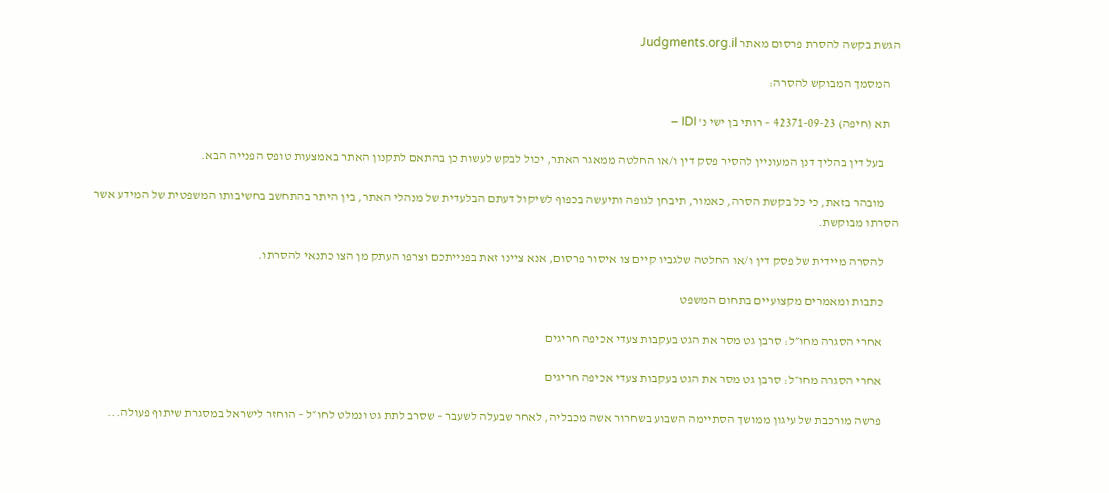הגשת בקשה להסרת פרסום מאתר Judgments.org.il

    המסמך המבוקש להסרה:

    תא (חיפה) 42371-09-23 – רותי בן ישי נ' IDI –

      בעל דין בהליך דנן המעוניין להסיר פסק דין ו/או החלטה ממאגר האתר, יכול לבקש לעשות כן בהתאם לתקנון האתר באמצעות טופס הפנייה הבא.

      מובהר בזאת, כי כל בקשת הסרה, כאמור, תיבחן לגופה ותיעשה בכפוף לשיקול דעתם הבלעדית של מנהלי האתר, בין היתר בהתחשב בחשיבותו המשפטית של המידע אשר הסרתו מבוקשת.

      להסרה מיידית של פסק דין ו/או החלטה שלגביו קיים צו איסור פרסום, אנא ציינו זאת בפנייתכם וצרפו העתק מן הצו כתנאי להסרתו.

      כתבות ומאמרים מקצועיים בתחום המשפט

      אחרי הסגרה מחו״ל: סרבן גט מסר את הגט בעקבות צעדי אכיפה חריגים

      אחרי הסגרה מחו״ל: סרבן גט מסר את הגט בעקבות צעדי אכיפה חריגים

      פרשה מורכבת של עיגון ממושך הסתיימה השבוע בשחרור אשה מכבליה, לאחר שבעלה לשעבר – שסרב לתת גט ונמלט לחו״ל – הוחזר לישראל במסגרת שיתוף פעולה...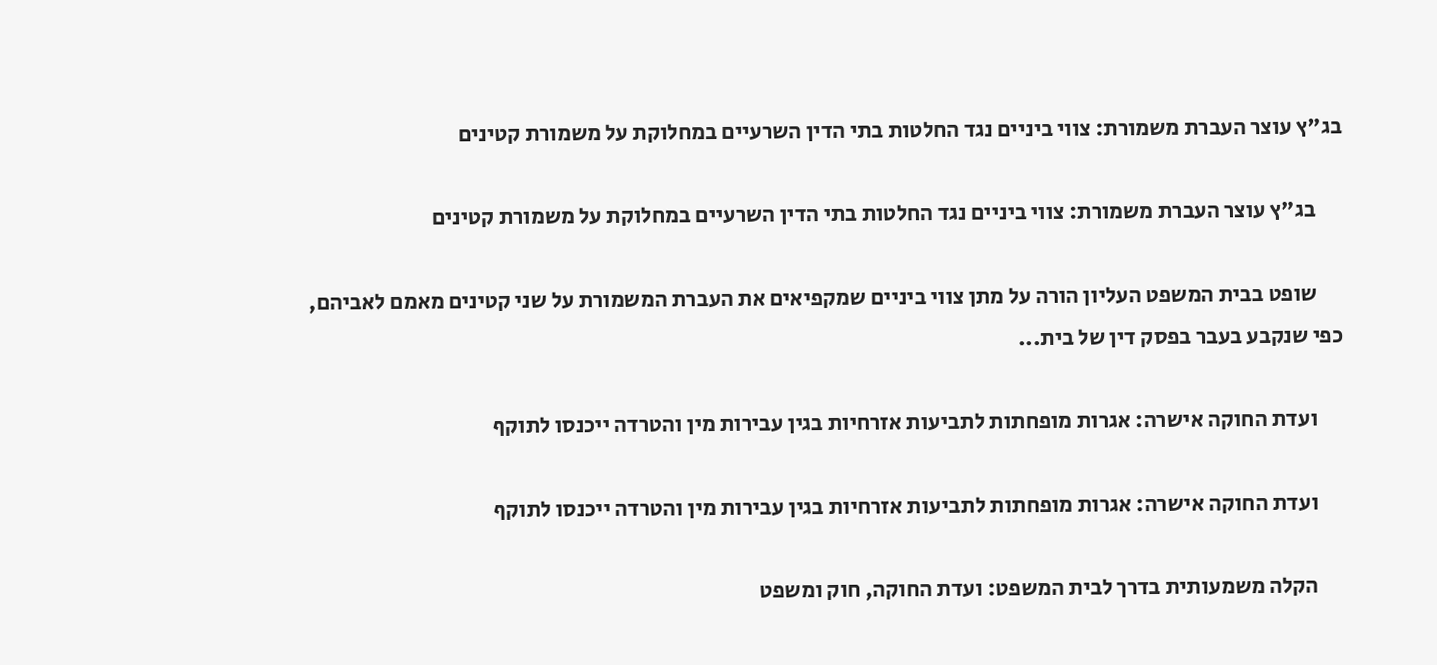בג"ץ עוצר העברת משמורת: צווי ביניים נגד החלטות בתי הדין השרעיים במחלוקת על משמורת קטינים

      בג"ץ עוצר העברת משמורת: צווי ביניים נגד החלטות בתי הדין השרעיים במחלוקת על משמורת קטינים

      שופט בבית המשפט העליון הורה על מתן צווי ביניים שמקפיאים את העברת המשמורת על שני קטינים מאמם לאביהם, כפי שנקבע בעבר בפסק דין של בית...

      ועדת החוקה אישרה: אגרות מופחתות לתביעות אזרחיות בגין עבירות מין והטרדה ייכנסו לתוקף

      ועדת החוקה אישרה: אגרות מופחתות לתביעות אזרחיות בגין עבירות מין והטרדה ייכנסו לתוקף

      הקלה משמעותית בדרך לבית המשפט: ועדת החוקה, חוק ומשפט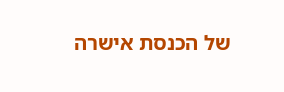של הכנסת אישרה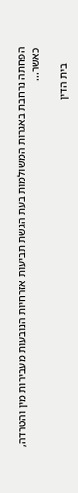הפחתה נרחבת באגרות המשולמות בעת הגשת תביעות אזרחיות הנובעות מעבירות מין והטרדה, כאשר...

      בית הדין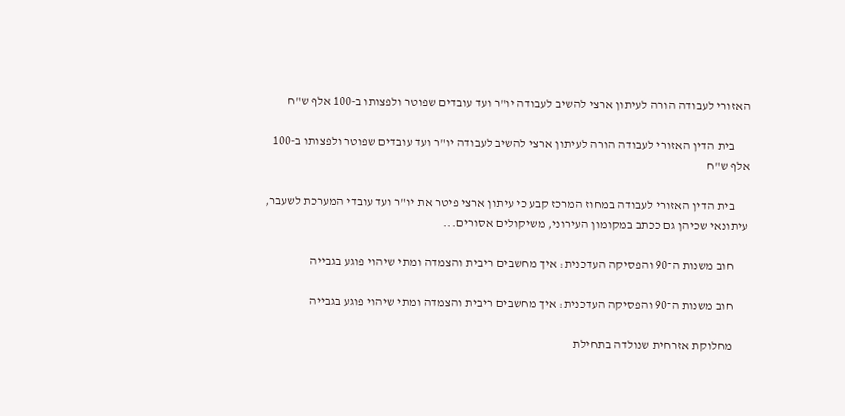האזורי לעבודה הורה לעיתון ארצי להשיב לעבודה יו"ר ועד עובדים שפוטר ולפצותו ב-100 אלף ש"ח

      בית הדין האזורי לעבודה הורה לעיתון ארצי להשיב לעבודה יו"ר ועד עובדים שפוטר ולפצותו ב-100 אלף ש"ח

      בית הדין האזורי לעבודה במחוז המרכז קבע כי עיתון ארצי פיטר את יו"ר ועד עובדי המערכת לשעבר, עיתונאי שכיהן גם ככתב במקומון העירוני, משיקולים אסורים...

      חוב משנות ה־90 והפסיקה העדכנית: איך מחשבים ריבית והצמדה ומתי שיהוי פוגע בגבייה

      חוב משנות ה־90 והפסיקה העדכנית: איך מחשבים ריבית והצמדה ומתי שיהוי פוגע בגבייה

      מחלוקת אזרחית שנולדה בתחילת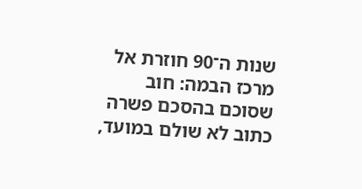שנות ה־90 חוזרת אל מרכז הבמה: חוב שסוכם בהסכם פשרה כתוב לא שולם במועד,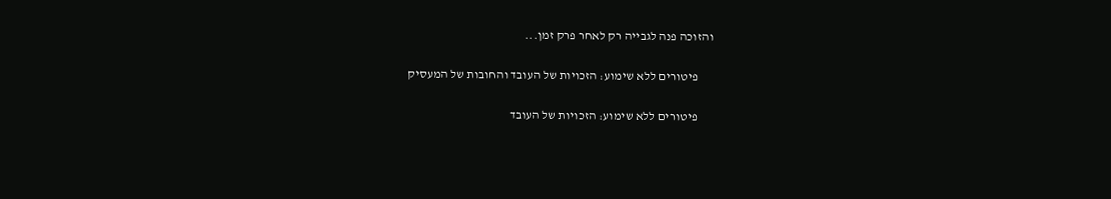והזוכה פנה לגבייה רק לאחר פרק זמן...

      פיטורים ללא שימוע: הזכויות של העובד והחובות של המעסיק

      פיטורים ללא שימוע: הזכויות של העובד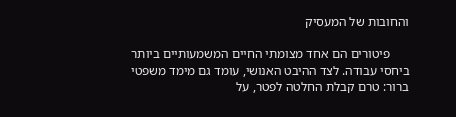והחובות של המעסיק

      פיטורים הם אחד מצומתי החיים המשמעותיים ביותר ביחסי עבודה. לצד ההיבט האנושי, עומד גם מימד משפטי ברור: טרם קבלת החלטה לפטר, על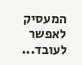המעסיק לאפשר לעובד...